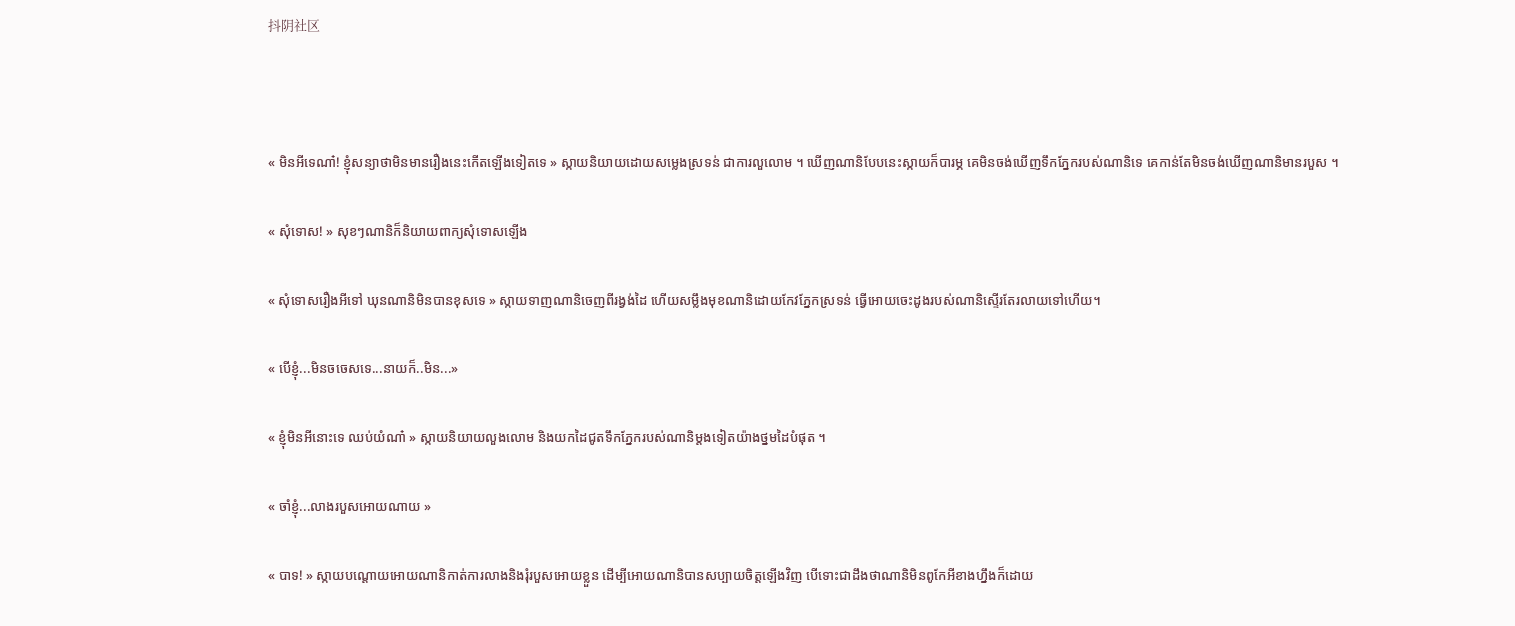抖阴社区



« មិនអីទេណា៎! ខ្ញុំសន្យាថាមិនមានរឿងនេះកើតឡើងទៀតទេ » ស្កាយនិយាយដោយសម្លេងស្រទន់ ជាការលួលោម ។ ឃើញណានិបែបនេះស្កាយក៏បារម្ភ គេមិនចង់ឃើញទឹកភ្នែករបស់ណានិទេ គេកាន់តែមិនចង់ឃើញណានិមានរបួស ។

« សុំទោស! » សុខៗណានិក៏និយាយពាក្យសុំទោសឡើង

« សុំទោសរឿងអីទៅ ឃុនណានិមិនបានខុសទេ » ស្កាយទាញណានិចេញពីរង្វង់ដៃ ហើយសម្លឹងមុខណានិដោយកែវភ្នែកស្រទន់ ធ្វើអោយចេះដូងរបស់ណានិស្ទើរតែរលាយទៅហើយ។

« បើខ្ញុំ...មិនចចេសទេ...នាយក៏..មិន...»

« ខ្ញុំមិនអីនោះទេ ឈប់យំណា៎ » ស្កាយនិយាយលួងលោម និងយកដៃជូតទឹកភ្នែករបស់ណានិម្តងទៀតយ៉ាងថ្នមដៃបំផុត ។

« ចាំខ្ញុំ...លាងរបួសអោយណាយ »

« បាទ! » ស្កាយបណ្តោយអោយណានិកាត់ការលាងនិងរុំរបួសអោយខ្លួន ដើម្បីអោយណានិបានសប្បាយចិត្តឡើងវិញ បើទោះជាដឹងថាណានិមិនពូកែអីខាងហ្នឹងក៏ដោយ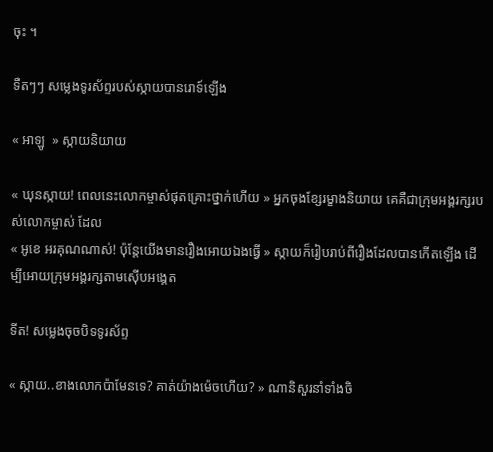ចុះ ។

ទឺតៗៗ សម្លេងទូរស័ព្ទរបស់ស្កាយបានរោទ៍ឡើង

« អាឡូ  » ស្កាយនិយាយ

« ឃុនស្កាយ! ពេលនេះលោកម្ចាស់ផុតគ្រោះថ្នាក់ហើយ » អ្នកចុងខ្សែរម្ខាងនិយាយ គេគឺជាក្រុមអង្គរក្សរបស់លោកម្ចាស់ ដែល
« អូខេ អរគុណណាស់! ប៉ុន្តែយើងមានរឿងអោយឯងធ្វើ » ស្កាយក៏រៀបរាប់ពីរឿងដែលបានកើតឡើង ដើម្បីអោយក្រុមអង្គរក្សតាមស៊ើបអង្គេត

ទីត! សម្លេងចុចបិទទូរស័ព្ទ

« ស្កាយ..ខាងលោកប៉ាមែនទេ? គាត់យ៉ាងម៉េចហើយ? » ណានិសួរនាំទាំងចិ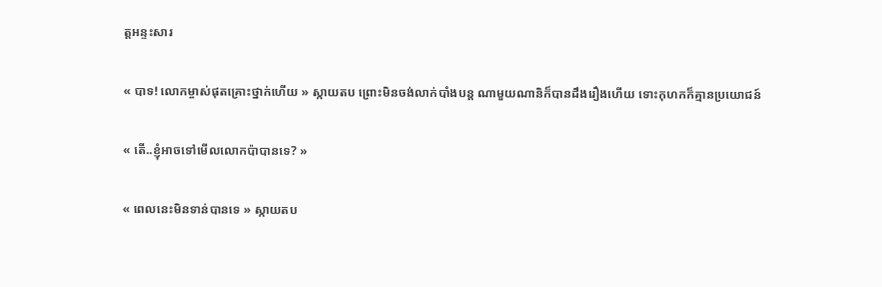ត្តអន្ទះសារ

« បាទ! លោកម្ចាស់ផុតគ្រោះថ្នាក់ហើយ » ស្កាយតប ព្រោះមិនចង់លាក់បាំងបន្ត ណាមួយណានិក៏បានដឹងរឿងហើយ ទោះកុហកក៏គ្មានប្រយោជន៍

« តើ..ខ្ញុំអាចទៅមើលលោកប៉ាបានទេ? »

« ពេលនេះមិនទាន់បានទេ » ស្កាយតប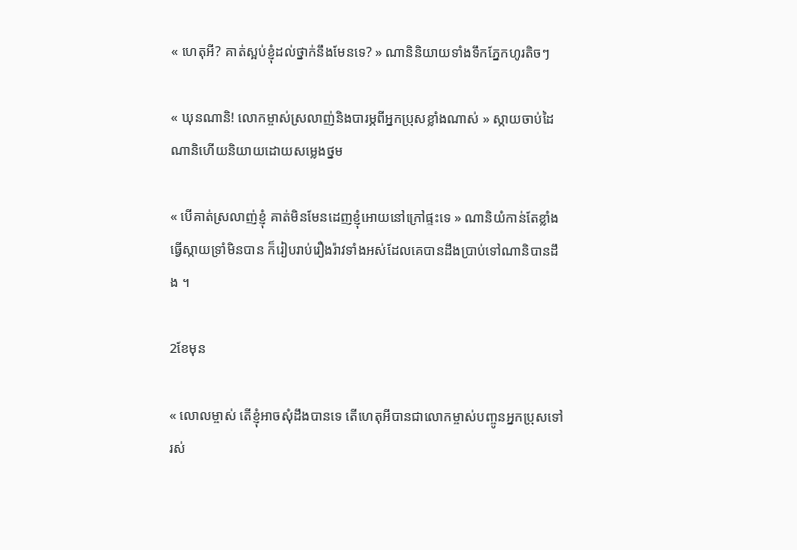« ហេតុអី? គាត់ស្អប់ខ្ញុំដល់ថ្នាក់នឹងមែនទេ? » ណានិនិយាយទាំងទឹកភ្នែកហូរតិចៗ

« ឃុនណានិ! លោកម្ចាស់ស្រលាញ់និងបារម្ភពីអ្នកប្រុសខ្លាំងណាស់ » ស្កាយចាប់ដៃណានិហើយនិយាយដោយសម្លេងថ្នម

« បើគាត់ស្រលាញ់ខ្ញុំ គាត់មិនមែនដេញខ្ញុំអោយនៅក្រៅផ្ទះទេ » ណានិយំកាន់តែខ្លាំង ធ្វើស្កាយទ្រាំមិនបាន ក៏រៀបរាប់រឿងរ៉ាវទាំងអស់ដែលគេបានដឹងប្រាប់ទៅណានិបានដឹង ។

2ខែមុន

« លោលម្ចាស់ តើខ្ញុំអាចសុំដឹងបានទេ តើហេតុអីបានជាលោកម្ចាស់បញ្ចូនអ្នកប្រុសទៅរស់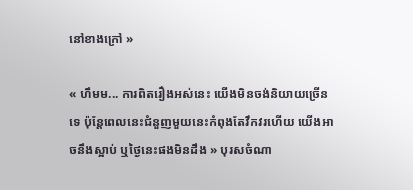នៅខាងក្រៅ »

« ហឹមម... ការពិតរឿងអស់នេះ យើងមិនចង់និយាយច្រើនទេ ប៉ុន្តែពេលនេះជំនួញមួយនេះកំពុងតែវឹកវរហើយ យើងអាចនឹងស្អាប់ ឬថ្ងៃនេះផងមិនដឹង » បុរសចំណា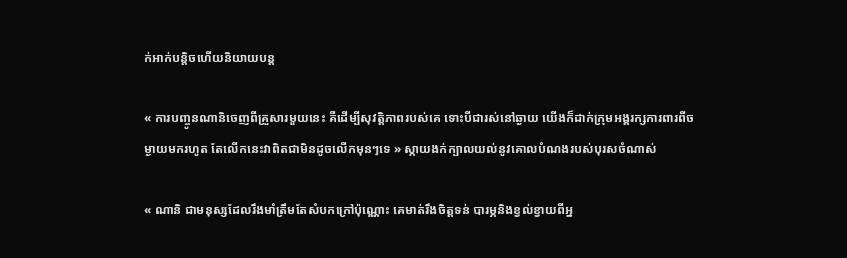ក់អាក់បន្តិចហើយនិយាយបន្ត

« ការបញ្ចូនណានិចេញពីគ្រួសារមួយនេះ គឺដើម្បីសុវត្តិភាពរបស់គេ ទោះបីជារស់នៅឆ្ងាយ យើងក៏ដាក់ក្រុមអង្គរក្សការពារពីចម្ងាយមករហូត តែលើកនេះវាពិតជាមិនដូចលើកមុនៗទេ » ស្កាយងក់ក្បាលយល់នូវគោលបំណងរបស់បុរសចំណាស់

« ណានិ ជាមនុស្សដែលរឹងមាំត្រឹមតែសំបកក្រៅប៉ុណ្ណោះ គេមាត់រឹងចិត្តទន់ បារម្ភនិងខ្វល់ខ្វាយពីអ្ន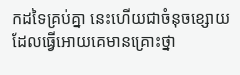កដទៃគ្រប់គ្នា នេះហើយជាចំនុចខ្សោយ ដែលធ្វើអោយគេមានគ្រោះថ្នា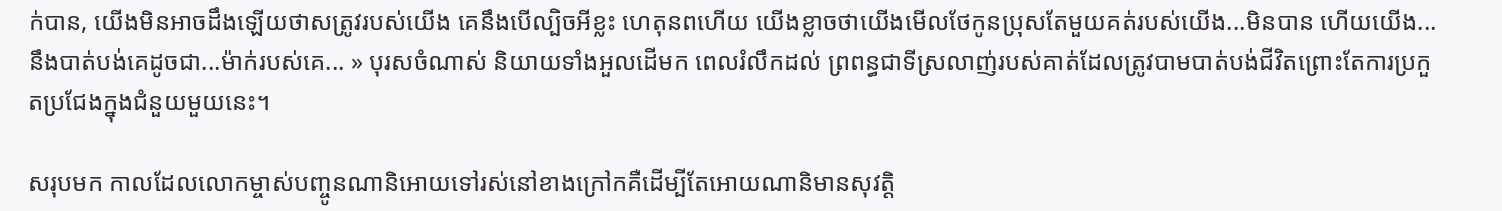ក់បាន, យើងមិនអាចដឹងឡើយថាសត្រូវរបស់យើង គេនឹងបើល្បិចអីខ្លះ ហេតុនពហើយ យើងខ្លាចថាយើងមើលថែកូនប្រុសតែមួយគត់របស់យើង...មិនបាន ហើយយើង...នឹងបាត់បង់គេដូចជា...ម៉ាក់របស់គេ... » បុរសចំណាស់ និយាយទាំងអួលដើមក ពេលរំលឹកដល់ ព្រពន្ធជាទីស្រលាញ់របស់គាត់ដែលត្រូវបាមបាត់បង់ជីវិតព្រោះតែការប្រកួតប្រជែងក្នុងជំនួយមួយនេះ។

សរុបមក កាលដែលលោកម្ចាស់បញ្ចូនណានិអោយទៅរស់នៅខាងក្រៅកគឺដើម្បីតែអោយណានិមានសុវត្តិ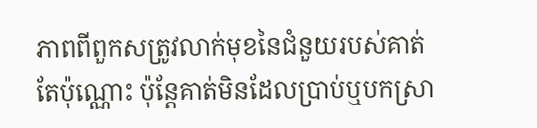ភាពពីពួកសត្រូវលាក់មុខនៃជំនួយរបស់គាត់តែប៉ុណ្ណោះ ប៉ុន្តែគាត់មិនដែលប្រាប់ឬបកស្រា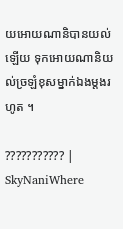យអោយណានិបានយល់ឡើយ ទុកអោយណានិយល់ច្រឡំខុសម្នាក់ឯងម្តងរហូត ។

??????????? | SkyNaniWhere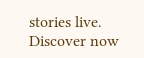stories live. Discover now